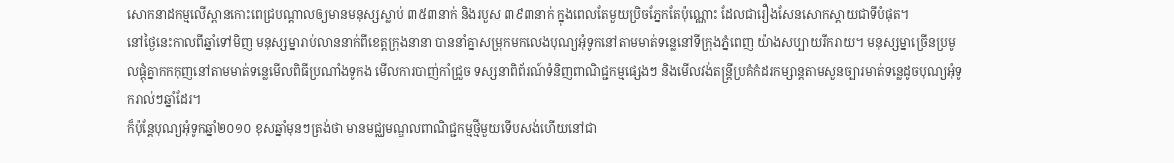សោកនាដកម្មលើស្ពានកោះពេជ្របណ្ដាលឲ្យមានមនុស្សស្លាប់ ៣៥៣នាក់ និងរបួស ៣៩៣នាក់ ក្នុងពេលតែមួយប្រិចភ្នែកតែប៉ុណ្ណោះ ដែលជារឿងសែនសោកស្ដាយជាទីបំផុត។
នៅថ្ងៃនេះកាលពីឆ្នាំទៅមិញ មនុស្សម្នារាប់លាននាក់ពីខេត្តក្រុងនានា បាននាំគ្នាសម្រុកមកលេងបុណ្យអុំទូកនៅតាមមាត់ទន្លេនៅទីក្រុងភ្នំពេញ យ៉ាងសប្បាយរីករាយ។ មនុស្សម្នាច្រើនប្រមូលផ្ដុំគ្នាកកកុញនៅតាមមាត់ទន្លេមើលពិធីប្រណាំងទូកង មើលការបាញ់កាំជ្រួច ទស្សនាពិព័រណ៍ទំនិញពាណិជ្ជកម្មផ្សេងៗ និងមើលវង់តន្ត្រីប្រគំកំដរកម្សាន្តតាមសួនច្បារមាត់ទន្លេដូចបុណ្យអុំទូករាល់ៗឆ្នាំដែរ។
ក៏ប៉ុន្តែបុណ្យអុំទូកឆ្នាំ២០១០ ខុសឆ្នាំមុនៗត្រង់ថា មានមជ្ឈមណ្ឌលពាណិជ្ជកម្មថ្មីមួយទើបសង់ហើយនៅជា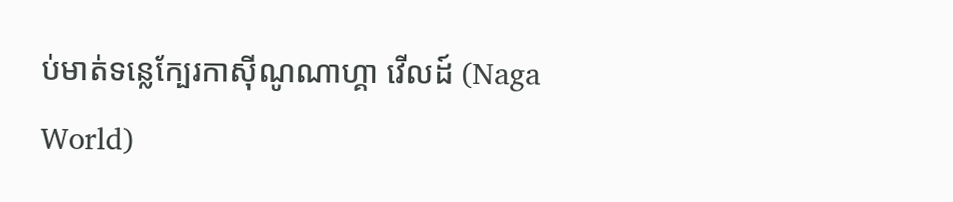ប់មាត់ទន្លេក្បែរកាស៊ីណូណាហ្គា វើលដ៍ (Naga World)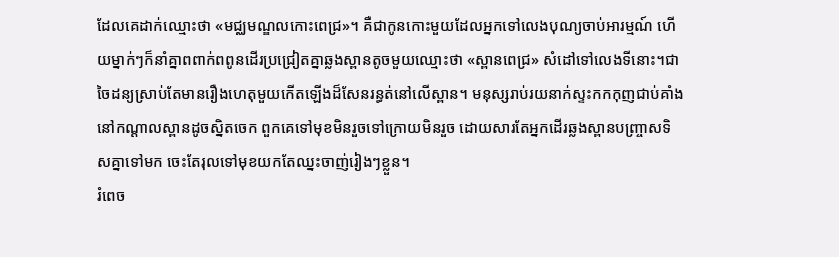ដែលគេដាក់ឈ្មោះថា «មជ្ឈមណ្ឌលកោះពេជ្រ»។ គឺជាកូនកោះមួយដែលអ្នកទៅលេងបុណ្យចាប់អារម្មណ៍ ហើយម្នាក់ៗក៏នាំគ្នាពពាក់ពពូនដើរប្រជ្រៀតគ្នាឆ្លងស្ពានតូចមួយឈ្មោះថា «ស្ពានពេជ្រ» សំដៅទៅលេងទីនោះ។ជាចៃដន្យស្រាប់តែមានរឿងហេតុមួយកើតឡើងដ៏សែនរន្ធត់នៅលើស្ពាន។ មនុស្សរាប់រយនាក់ស្ទះកកកុញជាប់គាំងនៅកណ្ដាលស្ពានដូចស្និតចេក ពួកគេទៅមុខមិនរួចទៅក្រោយមិនរួច ដោយសារតែអ្នកដើរឆ្លងស្ពានបញ្ច្រាសទិសគ្នាទៅមក ចេះតែរុលទៅមុខយកតែឈ្នះចាញ់រៀងៗខ្លួន។
រំពេច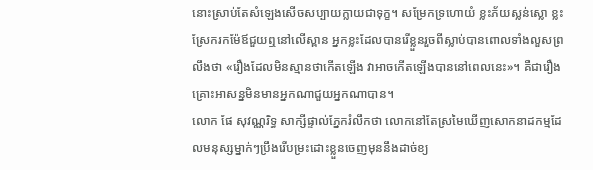នោះស្រាប់តែសំឡេងសើចសប្បាយក្លាយជាទុក្ខ។ សម្រែកទ្រហោយំ ខ្លះភ័យស្លន់ស្លោ ខ្លះស្រែករកម៉ែឪជួយឮនៅលើស្ពាន អ្នកខ្លះដែលបានរើខ្លួនរួចពីស្លាប់បានពោលទាំងលួសព្រលឹងថា «រឿងដែលមិនស្មានថាកើតឡើង វាអាចកើតឡើងបាននៅពេលនេះ»។ គឺជារឿងគ្រោះអាសន្នមិនមានអ្នកណាជួយអ្នកណាបាន។
លោក ផែ សុវណ្ណរិទ្ធ សាក្សីផ្ទាល់ភ្នែករំលឹកថា លោកនៅតែស្រមៃឃើញសោកនាដកម្មដែលមនុស្សម្នាក់ៗប្រឹងរើបម្រះដោះខ្លួនចេញមុននឹងដាច់ខ្យ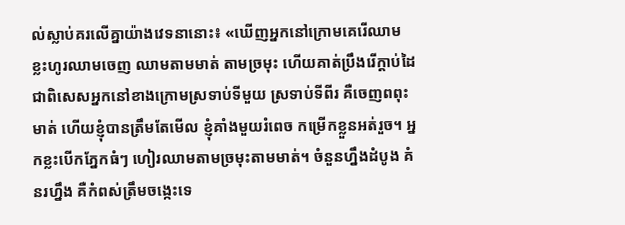ល់ស្លាប់គរលើគ្នាយ៉ាងវេទនានោះ៖ «ឃើញអ្នកនៅក្រោមគេរើឈាម ខ្លះហូរឈាមចេញ ឈាមតាមមាត់ តាមច្រមុះ ហើយគាត់ប្រឹងរើក្ដាប់ដៃ ជាពិសេសអ្នកនៅខាងក្រោមស្រទាប់ទីមួយ ស្រទាប់ទីពីរ គឺចេញពពុះមាត់ ហើយខ្ញុំបានត្រឹមតែមើល ខ្ញុំគាំងមួយរំពេច កម្រើកខ្លួនអត់រួច។ អ្នកខ្លះបើកភ្នែកធំៗ ហៀរឈាមតាមច្រមុះតាមមាត់។ ចំនួនហ្នឹងដំបូង គំនរហ្នឹង គឺកំពស់ត្រឹមចង្កេះទេ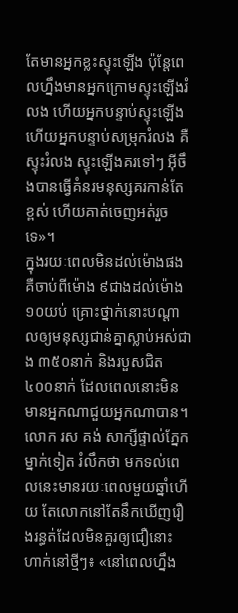តែមានអ្នកខ្លះស្ទុះឡើង ប៉ុន្តែពេលហ្នឹងមានអ្នកក្រោមស្ទុះឡើងរំលង ហើយអ្នកបន្ទាប់ស្ទុះឡើង ហើយអ្នកបន្ទាប់សម្រុករំលង គឺស្ទុះរំលង ស្ទុះឡើងគរទៅៗ អ៊ីចឹងបានធ្វើគំនរមនុស្សគរកាន់តែខ្ពស់ ហើយគាត់ចេញអត់រួចទេ»។
ក្នុងរយៈពេលមិនដល់ម៉ោងផង គឺចាប់ពីម៉ោង ៩ជាងដល់ម៉ោង ១០យប់ គ្រោះថ្នាក់នោះបណ្ដាលឲ្យមនុស្សជាន់គ្នាស្លាប់អស់ជាង ៣៥០នាក់ និងរបួសជិត ៤០០នាក់ ដែលពេលនោះមិនមានអ្នកណាជួយអ្នកណាបាន។
លោក រស គង់ សាក្សីផ្ទាល់ភ្នែកម្នាក់ទៀត រំលឹកថា មកទល់ពេលនេះមានរយៈពេលមួយឆ្នាំហើយ តែលោកនៅតែនឹកឃើញរឿងរន្ធត់ដែលមិនគួរឲ្យជឿនោះហាក់នៅថ្មីៗ៖ «នៅពេលហ្នឹង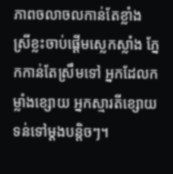ភាពចលាចលកាន់តែខ្លាំង ស្រីខ្លះចាប់ផ្ដើមស្លេកស្លាំង ភ្នែកកាន់តែស្រឹមទៅ អ្នកដែលកម្លាំងខ្សោយ អ្នកស្មារតីខ្សោយ ទន់ទៅម្ដងបន្តិចៗ។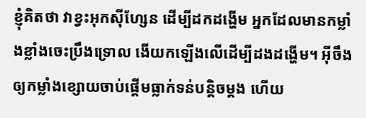ខ្ញុំគិតថា វាខ្វះអុកស៊ីហ្សែន ដើម្បីដកដង្ហើម អ្នកដែលមានកម្លាំងខ្លាំងចេះប្រឹងទ្រោល ងើយកឡើងលើដើម្បីដងដង្ហើម។ អ៊ីចឹងឲ្យកម្លាំងខ្សោយចាប់ផ្ដើមធ្លាក់ទន់បន្តិចម្ដង ហើយ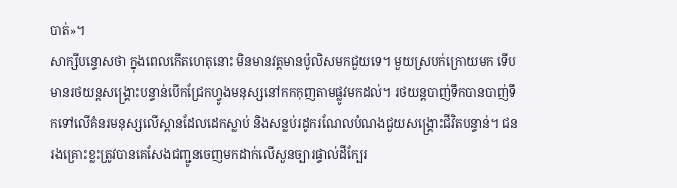បាត់»។
សាក្សីបន្ទោសថា ក្នុងពេលកើតហេតុនោះ មិនមានវត្តមានប៉ូលិសមកជួយទេ។ មួយស្របក់ក្រោយមក ទើបមានរថយន្តសង្គ្រោះបន្ទាន់បើកជ្រែកហ្វូងមនុស្សនៅកកកុញតាមផ្លូវមកដល់។ រថយន្តបាញ់ទឹកបានបាញ់ទឹកទៅលើគំនរមនុស្សលើស្ពានដែលដេកស្លាប់ និងសន្លប់រដូករណែលបំណងជួយសង្គ្រោះជីវិតបន្ទាន់។ ជនរងគ្រោះខ្លះត្រូវបានគេសែងជញ្ជូនចេញមកដាក់លើសួនច្បារផ្ទាល់ដីក្បែរ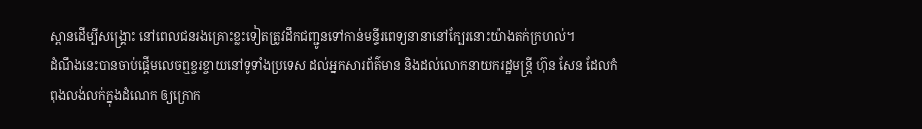ស្ពានដើម្បីសង្គ្រោះ នៅពេលជនរងគ្រោះខ្លះទៀតត្រូវដឹកជញ្ជូនទៅកាន់មន្ទីរពេទ្យនានានៅក្បែរនោះយ៉ាងតក់ក្រហល់។
ដំណឹងនេះបានចាប់ផ្ដើមលេចឮខ្ចរខ្ចាយនៅទូទាំងប្រទេស ដល់អ្នកសារព័ត៌មាន និងដល់លោកនាយករដ្ឋមន្ត្រី ហ៊ុន សែន ដែលកំពុងលង់លក់ក្នុងដំណេក ឲ្យក្រោក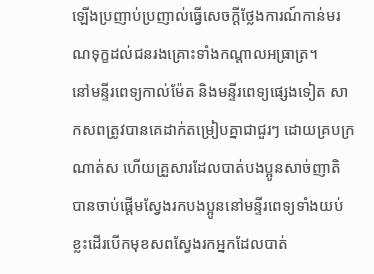ឡើងប្រញាប់ប្រញាល់ធ្វើសេចក្ដីថ្លែងការណ៍កាន់មរណទុក្ខដល់ជនរងគ្រោះទាំងកណ្ដាលអធ្រាត្រ។
នៅមន្ទីរពេទ្យកាល់ម៉ែត និងមន្ទីរពេទ្យផ្សេងទៀត សាកសពត្រូវបានគេដាក់តម្រៀបគ្នាជាជួរៗ ដោយគ្របក្រណាត់ស ហើយគ្រួសារដែលបាត់បងប្អូនសាច់ញាតិ បានចាប់ផ្ដើមស្វែងរកបងប្អូននៅមន្ទីរពេទ្យទាំងយប់ ខ្លះដើរបើកមុខសពស្វែងរកអ្នកដែលបាត់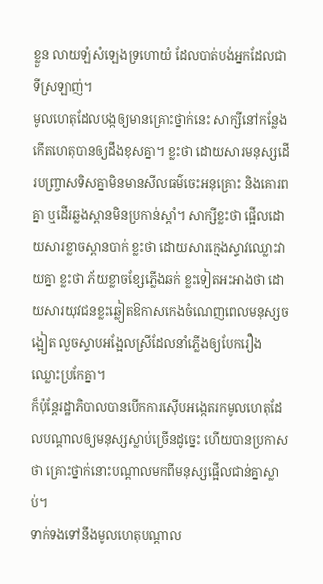ខ្លួន លាយឡំសំឡេងទ្រហោយំ ដែលបាត់បង់អ្នកដែលជាទីស្រឡាញ់។
មូលហេតុដែលបង្កឲ្យមានគ្រោះថ្នាក់នេះ សាក្សីនៅកន្លែងកើតហេតុបានឲ្យដឹងខុសគ្នា។ ខ្លះថា ដោយសារមនុស្សដើរបញ្ច្រាសទិសគ្នាមិនមានសីលធម៌ចេះអនុគ្រោះ និងគោរពគ្នា ឬដើរឆ្លងស្ពានមិនប្រកាន់ស្ដាំ។ សាក្សីខ្លះថា ផ្អើលដោយសារខ្លាចស្ពានបាក់ ខ្លះថា ដោយសារក្មេងស្ទាវឈ្លោះវាយគ្នា ខ្លះថា ភ័យខ្លាចខ្សែភ្លើងឆក់ ខ្លះទៀតអះអាងថា ដោយសារយុវជនខ្លះឆ្លៀតឱកាសកេងចំណេញពេលមនុស្សចង្អៀត លួចស្ទាបអង្អែលស្រីដែលនាំភ្លើងឲ្យបែករឿងឈ្លោះប្រកែគ្នា។
ក៏ប៉ុន្តែរដ្ឋាភិបាលបានបើកការស៊ើបអង្កេតរកមូលហេតុដែលបណ្ដាលឲ្យមនុស្សស្លាប់ច្រើនដូច្នេះ ហើយបានប្រកាសថា គ្រោះថ្នាក់នោះបណ្ដាលមកពីមនុស្សផ្អើលជាន់គ្នាស្លាប់។
ទាក់ទងទៅនឹងមូលហេតុបណ្ដាល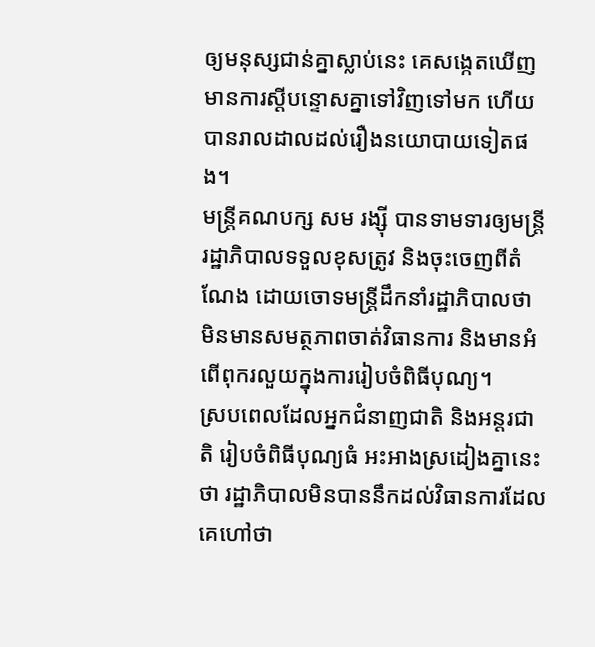ឲ្យមនុស្សជាន់គ្នាស្លាប់នេះ គេសង្កេតឃើញមានការស្ដីបន្ទោសគ្នាទៅវិញទៅមក ហើយបានរាលដាលដល់រឿងនយោបាយទៀតផង។
មន្ត្រីគណបក្ស សម រង្ស៊ី បានទាមទារឲ្យមន្ត្រីរដ្ឋាភិបាលទទួលខុសត្រូវ និងចុះចេញពីតំណែង ដោយចោទមន្ត្រីដឹកនាំរដ្ឋាភិបាលថា មិនមានសមត្ថភាពចាត់វិធានការ និងមានអំពើពុករលួយក្នុងការរៀបចំពិធីបុណ្យ។
ស្របពេលដែលអ្នកជំនាញជាតិ និងអន្តរជាតិ រៀបចំពិធីបុណ្យធំ អះអាងស្រដៀងគ្នានេះថា រដ្ឋាភិបាលមិនបាននឹកដល់វិធានការដែលគេហៅថា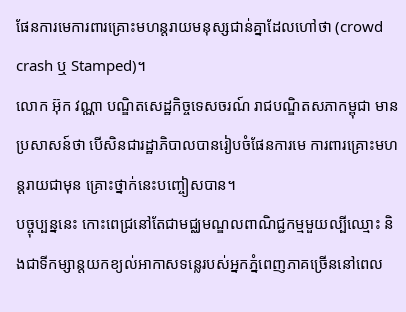ផែនការមេការពារគ្រោះមហន្តរាយមនុស្សជាន់គ្នាដែលហៅថា (crowd crash ឬ Stamped)។
លោក អ៊ុក វណ្ណា បណ្ឌិតសេដ្ឋកិច្ចទេសចរណ៍ រាជបណ្ឌិតសភាកម្ពុជា មានប្រសាសន៍ថា បើសិនជារដ្ឋាភិបាលបានរៀបចំផែនការមេ ការពារគ្រោះមហន្តរាយជាមុន គ្រោះថ្នាក់នេះបញ្ចៀសបាន។
បច្ចុប្បន្ននេះ កោះពេជ្រនៅតែជាមជ្ឈមណ្ឌលពាណិជ្ជកម្មមួយល្បីឈ្មោះ និងជាទីកម្សាន្តយកខ្យល់អាកាសទន្លេរបស់អ្នកភ្នំពេញភាគច្រើននៅពេល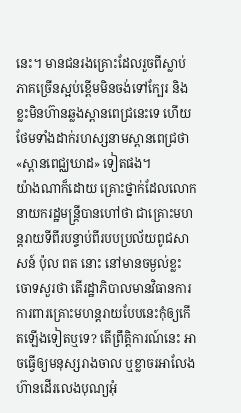នេះ។ មានជនរងគ្រោះដែលរួចពីស្លាប់ភាគច្រើនស្អប់ខ្ពើមមិនចង់ទៅក្បែរ និងខ្លះមិនហ៊ានឆ្លងស្ពានពេជ្រនេះទេ ហើយថែមទាំងដាក់រហស្សនាមស្ពានពេជ្រថា «ស្ពានពេជ្ឈឃាដ» ទៀតផង។
យ៉ាងណាក៏ដោយ គ្រោះថ្នាក់ដែលលោកនាយករដ្ឋមន្ត្រីបានហៅថា ជាគ្រោះមហន្តរាយទីពីរបន្ទាប់ពីរបបប្រល័យពូជសាសន៍ ប៉ុល ពត នោះ នៅមានចម្ងល់ខ្លះចោទសួរថា តើរដ្ឋាភិបាលមានវិធានការការពារគ្រោះមហន្តរាយបែបនេះកុំឲ្យកើតឡើងទៀតឬទេ? តើព្រឹត្តិការណ៍នេះ អាចធ្វើឲ្យមនុស្សរាងចាល ឬខ្លាចរអាលែងហ៊ានដើរលេងបុណ្យអុំ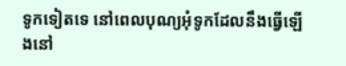ទូកទៀតទេ នៅពេលបុណ្យអុំទូកដែលនឹងធ្វើឡើងនៅ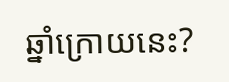ឆ្នាំក្រោយនេះ?